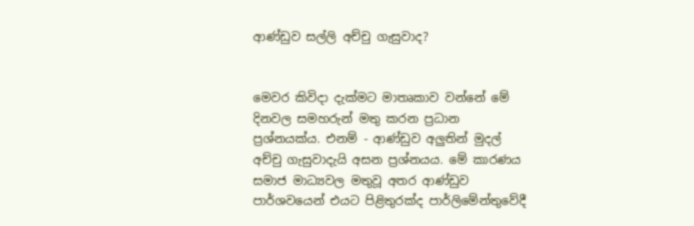ආණ්ඩුව සල්ලි අච්චු ගැසුවාද?


මෙවර කිවිදා දැක්මට මාතෘකාව වන්නේ මේ දිනවල සමහරුන් මතු කරන ප්‍රධාන ප්‍රශ්නයක්ය. එනම් - ආණ්ඩුව අලුතින් මුදල් අච්චු ගැසුවාදැයි අසන ප්‍රශ්නයය. මේ කාරණය සමාජ මාධ්‍යවල මතුවූ අතර ආණ්ඩුව පාර්ශවයෙන් එයට පිළිතුරක්ද පාර්ලිමේන්තුවේදී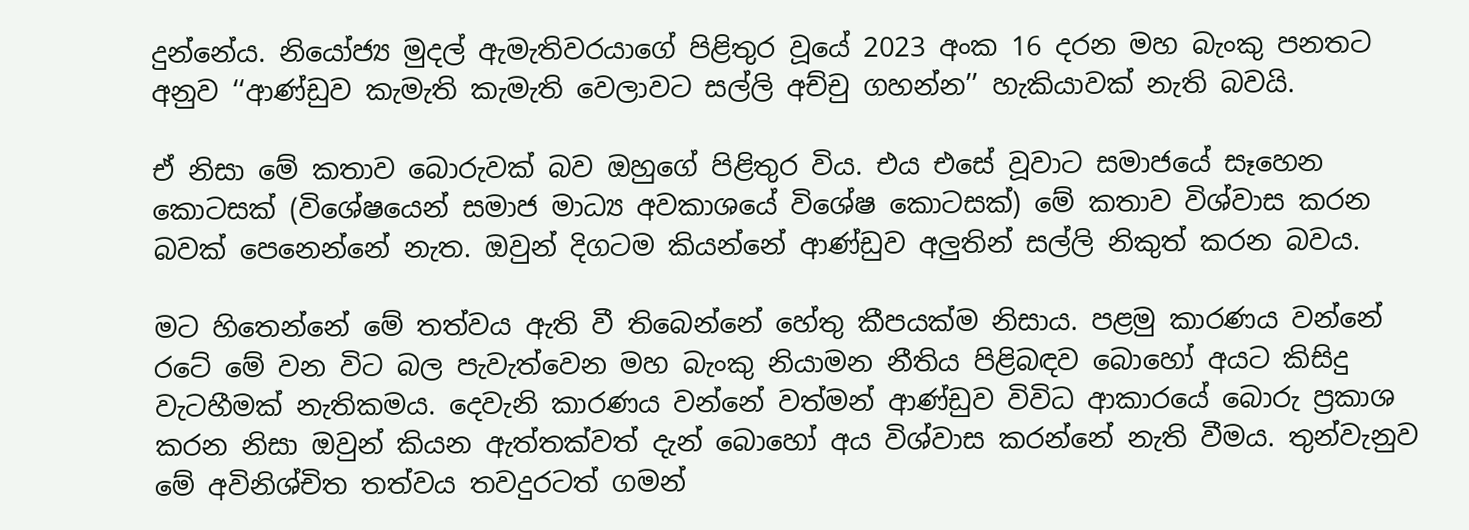දුන්නේය. නියෝජ්‍ය මුදල් ඇමැතිවරයාගේ පිළිතුර වූයේ 2023 අංක 16 දරන මහ බැංකු පනතට අනුව ‘‘ආණ්ඩුව කැමැති කැමැති වෙලාවට සල්ලි අච්චු ගහන්න’’ හැකියාවක් නැති බවයි.

ඒ නිසා මේ කතාව බොරුවක් බව ඔහුගේ පිළිතුර විය. එය එසේ වූවාට සමාජයේ සෑහෙන කොටසක් (විශේෂයෙන් සමාජ මාධ්‍ය අවකාශයේ විශේෂ කොටසක්) මේ කතාව විශ්වාස කරන බවක් පෙනෙන්නේ නැත. ඔවුන් දිගටම කියන්නේ ආණ්ඩුව අලුතින් සල්ලි නිකුත් කරන බවය.

මට හිතෙන්නේ මේ තත්වය ඇති වී තිබෙන්නේ හේතු කීපයක්ම නිසාය. පළමු කාරණය වන්නේ රටේ මේ වන විට බල පැවැත්වෙන මහ බැංකු නියාමන නීතිය පිළිබඳව බොහෝ අයට කිසිදු වැටහීමක් නැතිකමය. දෙවැනි කාරණය වන්නේ වත්මන් ආණ්ඩුව විවිධ ආකාරයේ බොරු ප්‍රකාශ කරන නිසා ඔවුන් කියන ඇත්තක්වත් දැන් බොහෝ අය විශ්වාස කරන්නේ නැති වීමය. තුන්වැනුව මේ අවිනිශ්චිත තත්වය තවදුරටත් ගමන්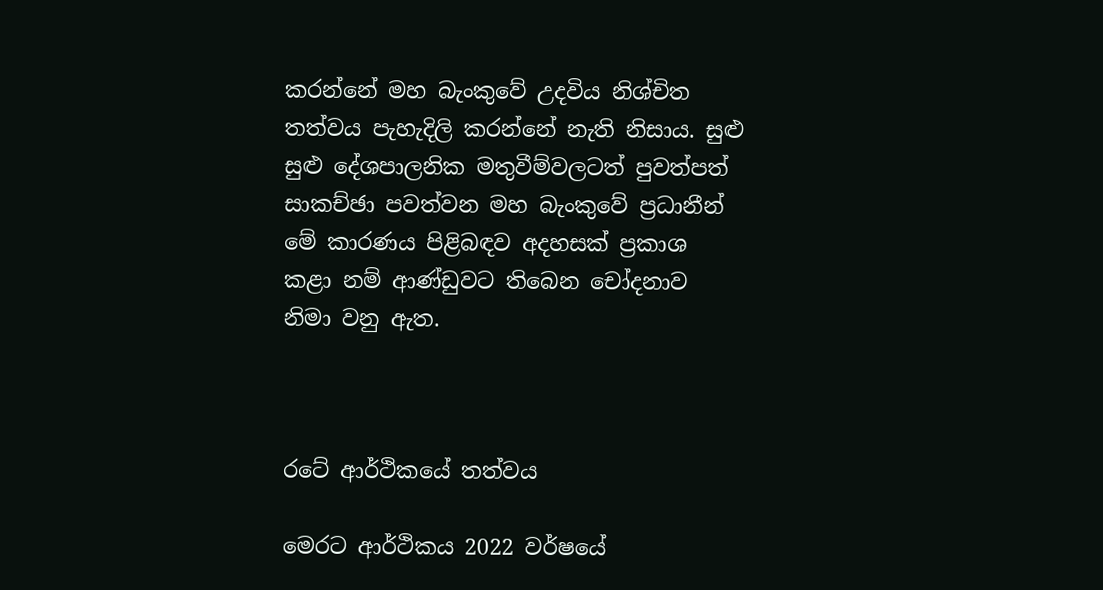කරන්නේ මහ බැංකුවේ උදවිය නිශ්චිත තත්වය පැහැදිලි කරන්නේ නැති නිසාය. සුළු සුළු දේශපාලනික මතුවීම්වලටත් පුවත්පත් සාකච්ඡා පවත්වන මහ බැංකුවේ ප්‍රධානීන් මේ කාරණය පිළිබඳව අදහසක් ප්‍රකාශ කළා නම් ආණ්ඩුවට තිබෙන චෝදනාව නිමා වනු ඇත.



රටේ ආර්ථිකයේ තත්වය

මෙරට ආර්ථිකය 2022 වර්ෂයේ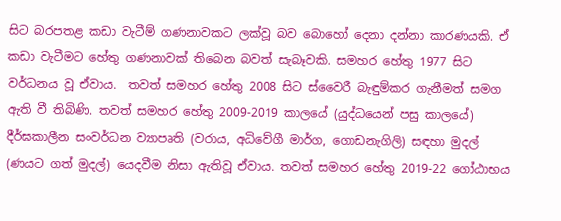සිට බරපතළ කඩා වැටීම් ගණනාවකට ලක්වූ බව බොහෝ දෙනා දන්නා කාරණයකි. ඒ කඩා වැටීමට හේතු ගණනාවක් තිබෙන බවත් සැබෑවකි. සමහර හේතු 1977 සිට වර්ධනය වූ ඒවාය.  තවත් සමහර හේතු 2008 සිට ස්වෛරී බැඳුම්කර ගැනීමත් සමග ඇති වී තිබිණි. තවත් සමහර හේතු 2009-2019 කාලයේ (යුද්ධයෙන් පසු කාලයේ) දීර්ඝකාලීන සංවර්ධන ව්‍යාපෘති (වරාය, අධිවේගී මාර්ග, ගොඩනැගිලි) සඳහා මුදල් (ණයට ගත් මුදල්) යෙදවීම නිසා ඇතිවූ ඒවාය. තවත් සමහර හේතු 2019-22 ගෝඨාභය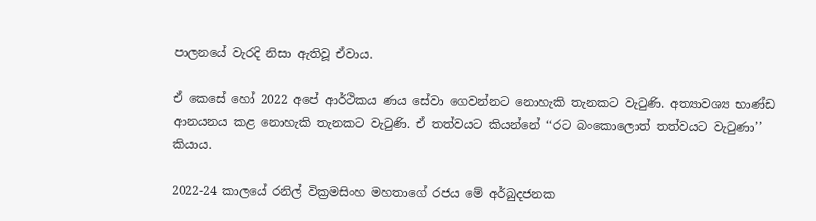පාලනයේ වැරදි නිසා ඇතිවූ ඒවාය.

ඒ කෙසේ හෝ 2022 අපේ ආර්ථිකය ණය සේවා ගෙවන්නට නොහැකි තැනකට වැටුණි. අත්‍යාවශ්‍ය භාණ්ඩ ආනයනය කළ නොහැකි තැනකට වැටුණි. ඒ තත්වයට කියන්නේ ‘‘රට බංකොලොත් තත්වයට වැටුණා’’ කියාය.

2022-24 කාලයේ රනිල් වික්‍රමසිංහ මහතාගේ රජය මේ අර්බුදජනක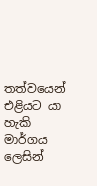තත්වයෙන් එළියට යා හැකි මාර්ගය ලෙසින්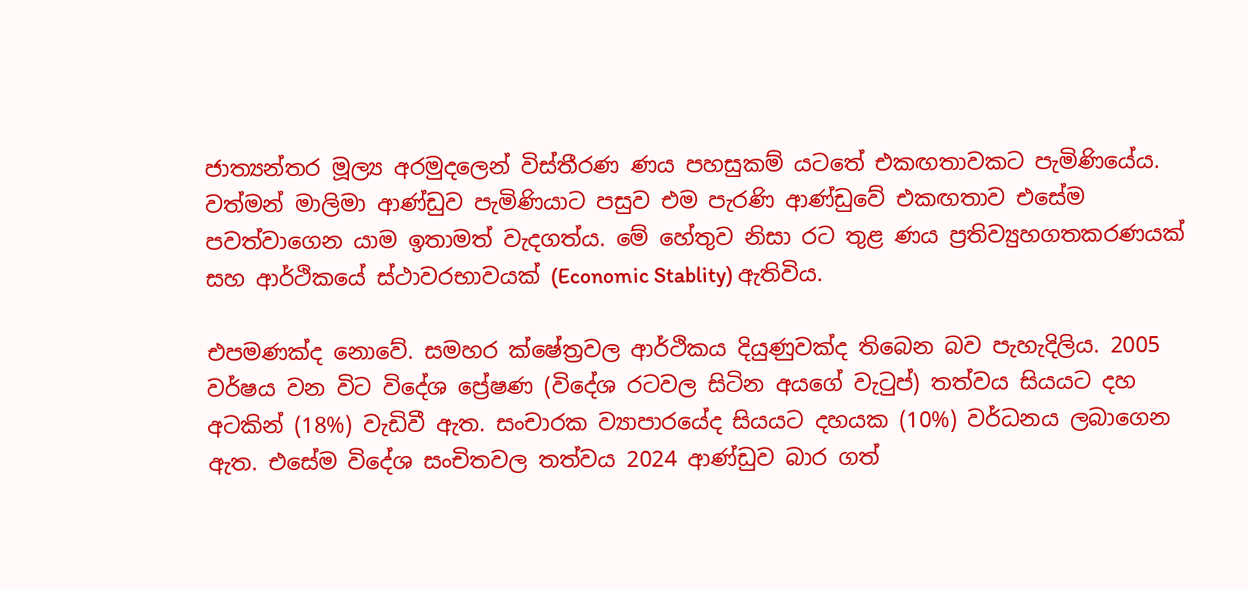ජාත්‍යන්තර මූල්‍ය අරමුදලෙන් විස්තීරණ ණය පහසුකම් යටතේ එකඟතාවකට පැමිණියේය. වත්මන් මාලිමා ආණ්ඩුව පැමිණියාට පසුව එම පැරණි ආණ්ඩුවේ එකඟතාව එසේම පවත්වාගෙන යාම ඉතාමත් වැදගත්ය. මේ හේතුව නිසා රට තුළ ණය ප්‍රතිව්‍යුහගතකරණයක් සහ ආර්ථිකයේ ස්ථාවරභාවයක් (Economic Stablity) ඇතිවිය.

එපමණක්ද නොවේ. සමහර ක්ෂේත්‍රවල ආර්ථිකය දියුණුවක්ද තිබෙන බව පැහැදිලිය. 2005 වර්ෂය වන විට විදේශ ප්‍රේෂණ (විදේශ රටවල සිටින අයගේ වැටුප්) තත්වය සියයට දහ අටකින් (18%) වැඩිවී ඇත. සංචාරක ව්‍යාපාරයේද සියයට දහයක (10%) වර්ධනය ලබාගෙන ඇත. එසේම විදේශ සංචිතවල තත්වය 2024 ආණ්ඩුව බාර ගත්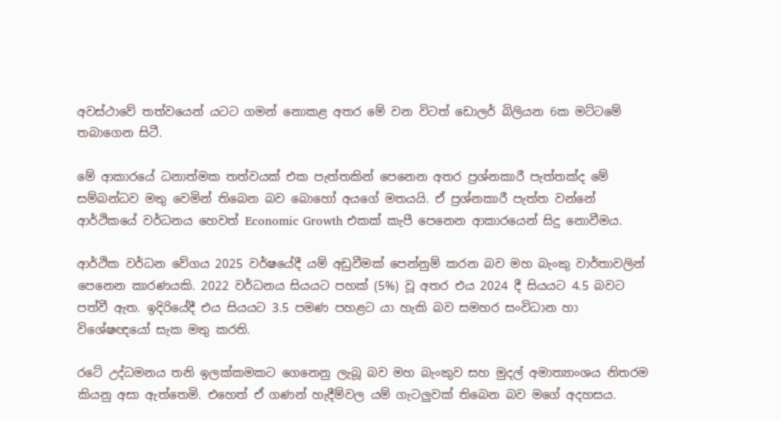අවස්ථාවේ තත්වයෙන් යටට ගමන් නොකළ අතර මේ වන විටත් ඩොලර් බිලියන 6ක මට්ටමේ තබාගෙන සිටී.

මේ ආකාරයේ ධනාත්මක තත්වයක් එක පැත්තකින් පෙනෙන අතර ප්‍රශ්නකාරී පැත්තක්ද මේ සම්බන්ධව මතු වෙමින් තිබෙන බව බොහෝ අයගේ මතයයි. ඒ ප්‍රශ්නකාරී පැත්ත වන්නේ ආර්ථිකයේ වර්ධනය හෙවත් Economic Growth එකක් කැපී පෙනෙන ආකාරයෙන් සිදු නොවීමය.

ආර්ථික වර්ධන වේගය 2025 වර්ෂයේදී යම් අඩුවීමක් පෙන්නුම් කරන බව මහ බැංකු වාර්තාවලින් පෙනෙන කාරණයකි. 2022 වර්ධනය සියයට පහක් (5%) වූ අතර එය 2024 දී සියයට 4.5 බවට පත්වී ඇත. ඉදිරියේදී එය සියයට 3.5 පමණ පහළට යා හැකි බව සමහර සංවිධාන හා විශේෂඥයෝ සැක මතු කරති.

රටේ උද්ධමනය තනි ඉලක්කමකට ගෙනෙනු ලැබූ බව මහ බැංකුව සහ මුදල් අමාත්‍යාංශය නිතරම කියනු අසා ඇත්තෙමි. එහෙත් ඒ ගණන් හැදීම්වල යම් ගැටලුවක් තිබෙන බව මගේ අදහසය.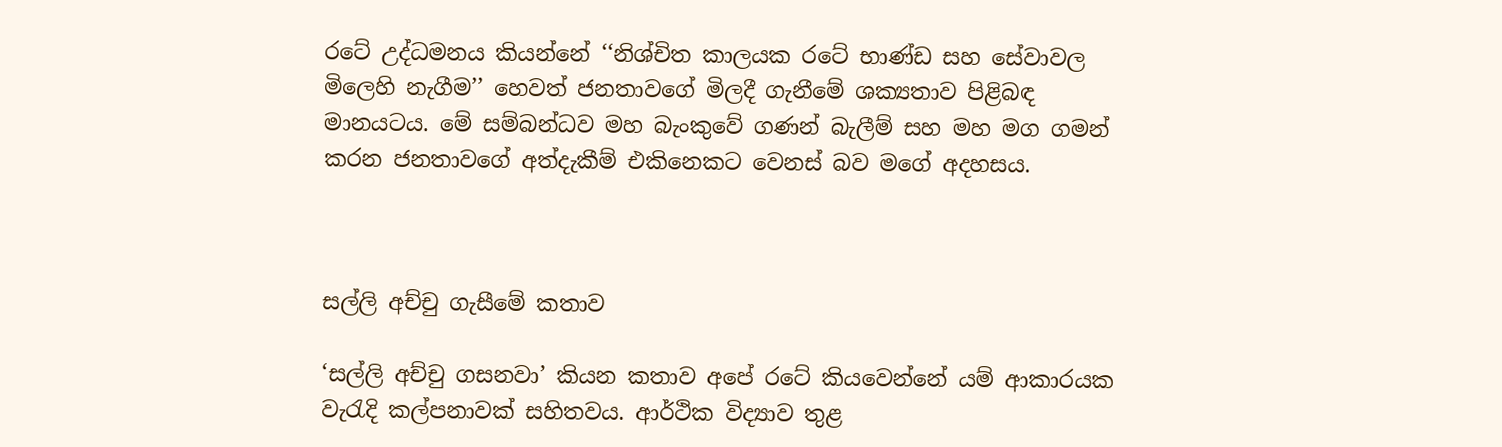රටේ උද්ධමනය කියන්නේ ‘‘නිශ්චිත කාලයක රටේ භාණ්ඩ සහ සේවාවල මිලෙහි නැගීම’’ හෙවත් ජනතාවගේ මිලදී ගැනීමේ ශක්‍යතාව පිළිබඳ මානයටය. මේ සම්බන්ධව මහ බැංකුවේ ගණන් බැලීම් සහ මහ මග ගමන් කරන ජනතාවගේ අත්දැකීම් එකිනෙකට වෙනස් බව මගේ අදහසය.



සල්ලි අච්චු ගැසීමේ කතාව

‘සල්ලි අච්චු ගසනවා’ කියන කතාව අපේ රටේ කියවෙන්නේ යම් ආකාරයක වැරැදි කල්පනාවක් සහිතවය. ආර්ථික විද්‍යාව තුළ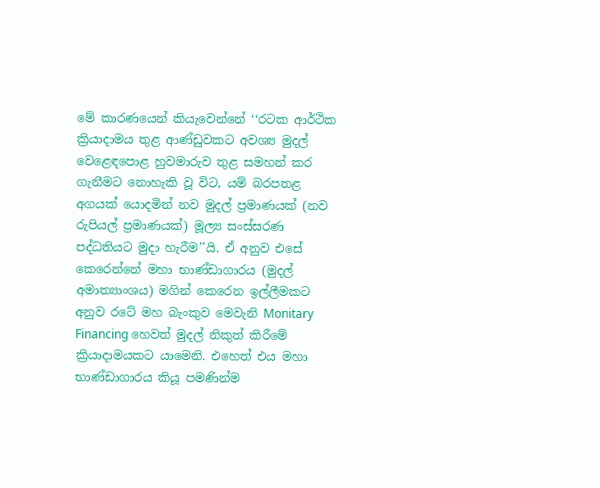මේ කාරණයෙන් කියැවෙන්නේ ‘‘රටක ආර්ථික ක්‍රියාදාමය තුළ ආණ්ඩුවකට අවශ්‍ය මුදල් වෙළෙඳපොළ හුවමාරුව තුළ සමහන් කර ගැනීමට නොහැකි වූ විට, යම් බරපතළ අගයක් යොදමින් නව මුදල් ප්‍රමාණයක් (නව රුපියල් ප්‍රමාණයක්) මූල්‍ය සංස්සරණ පද්ධතියට මුදා හැරීම’’යි. ඒ අනුව එසේ කෙරෙන්නේ මහා භාණ්ඩාගාරය (මුදල් අමාත්‍යාංශය) මගින් කෙරෙන ඉල්ලීමකට අනුව රටේ මහ බැංකුව මෙවැනි Monitary Financing හෙවත් මුදල් නිකුත් කිරීමේ ක්‍රියාදාමයකට යාමෙනි. එහෙත් එය මහා භාණ්ඩාගාරය කියූ පමණින්ම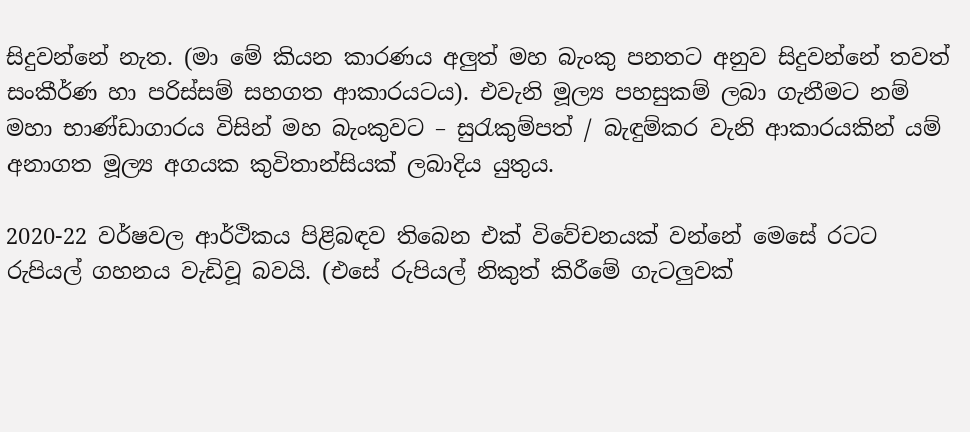සිදුවන්නේ නැත. (මා මේ කියන කාරණය අලුත් මහ බැංකු පනතට අනුව සිදුවන්නේ තවත් සංකීර්ණ හා පරිස්සම් සහගත ආකාරයටය). එවැනි මූල්‍ය පහසුකම් ලබා ගැනීමට නම් මහා භාණ්ඩාගාරය විසින් මහ බැංකුවට – සුරැකුම්පත් / බැඳුම්කර වැනි ආකාරයකින් යම් අනාගත මූල්‍ය අගයක කුවිතාන්සියක් ලබාදිය යුතුය.

2020-22 වර්ෂවල ආර්ථිකය පිළිබඳව තිබෙන එක් විවේචනයක් වන්නේ මෙසේ රටට රුපියල් ගහනය වැඩිවූ බවයි. (එසේ රුපියල් නිකුත් කිරීමේ ගැටලුවක්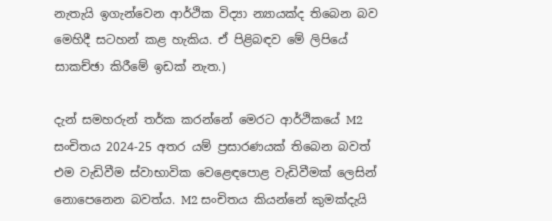නැතැයි ඉගැන්වෙන ආර්ථික විද්‍යා න්‍යායක්ද තිබෙන බව මෙහිදී සටහන් කළ හැකිය. ඒ පිළිබඳව මේ ලිපියේ සාකච්ඡා කිරීමේ ඉඩක් නැත.)

දැන් සමහරුන් තර්ක කරන්නේ මෙරට ආර්ථිකයේ M2 සංචිතය 2024-25 අතර යම් ප්‍රසාරණයක් තිබෙන බවත් එම වැඩිවීම ස්වාභාවික වෙළෙඳපොළ වැඩිවීමක් ලෙසින් නොපෙනෙන බවත්ය. M2 සංචිතය කියන්නේ කුමක්දැයි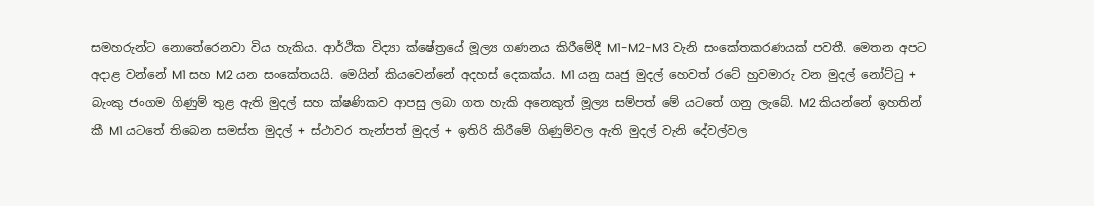සමහරුන්ට නොතේරෙනවා විය හැකිය. ආර්ථික විද්‍යා ක්ෂේත්‍රයේ මූල්‍ය ගණනය කිරීමේදී M1-M2-M3 වැනි සංකේතකරණයක් පවතී. මෙතන අපට අදාළ වන්නේ M1 සහ M2 යන සංකේතයයි. මෙයින් කියවෙන්නේ අදහස් දෙකක්ය. M1 යනු ඍජු මුදල් හෙවත් රටේ හුවමාරු වන මුදල් නෝට්ටු + බැංකු ජංගම ගිණුම් තුළ ඇති මුදල් සහ ක්ෂණිකව ආපසු ලබා ගත හැකි අනෙකුත් මූල්‍ය සම්පත් මේ යටතේ ගනු ලැබේ. M2 කියන්නේ ඉහතින් කී M1 යටතේ තිබෙන සමස්ත මුදල් + ස්ථාවර තැන්පත් මුදල් + ඉතිරි කිරීමේ ගිණුම්වල ඇති මුදල් වැනි දේවල්වල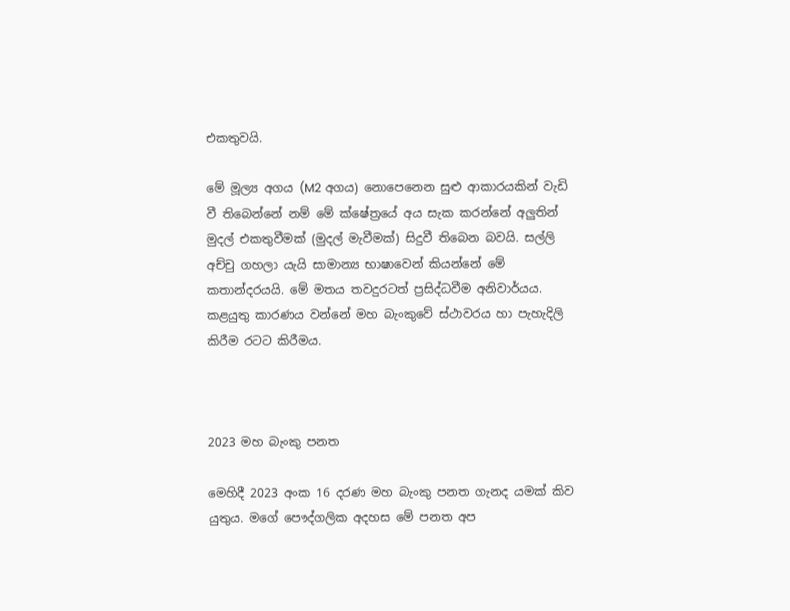එකතුවයි.

මේ මූල්‍ය අගය (M2 අගය) නොපෙනෙන සුළු ආකාරයකින් වැඩි වී තිබෙන්නේ නම් මේ ක්ෂේත්‍රයේ අය සැක කරන්නේ අලුතින් මුදල් එකතුවීමක් (මුදල් මැවීමක්) සිදුවී තිබෙන බවයි. සල්ලි අච්චු ගහලා යැයි සාමාන්‍ය භාෂාවෙන් කියන්නේ මේ කතාන්දරයයි. මේ මතය තවදුරටත් ප්‍රසිද්ධවීම අනිවාර්යය. කළයුතු කාරණය වන්නේ මහ බැංකුවේ ස්ථාවරය හා පැහැදිලි කිරීම රටට කිරීමය.



2023 මහ බැංකු පනත

මෙහිදී 2023 අංක 16 දරණ මහ බැංකු පනත ගැනද යමක් කිව යුතුය. මගේ පෞද්ගලික අදහස මේ පනත අප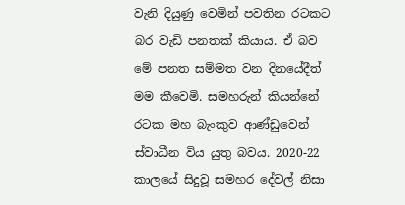වැනි දියුණු වෙමින් පවතින රටකට බර වැඩි පනතක් කියාය. ඒ බව මේ පනත සම්මත වන දිනයේදීත් මම කීවෙමි. සමහරුන් කියන්නේ රටක මහ බැංකුව ආණ්ඩුවෙන් ස්වාධීන විය යුතු බවය. 2020-22 කාලයේ සිදුවූ සමහර දේවල් නිසා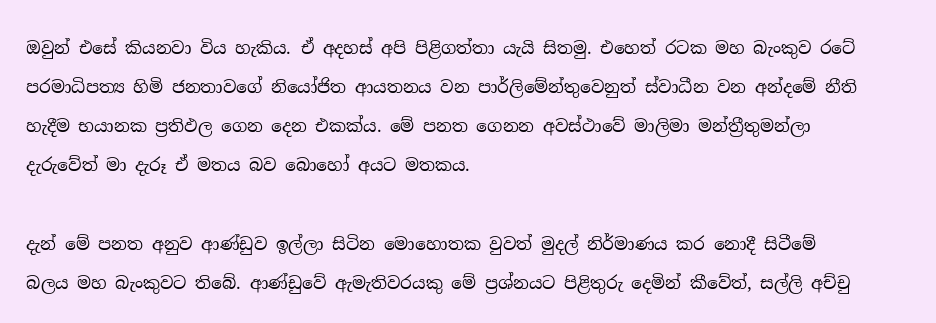ඔවුන් එසේ කියනවා විය හැකිය. ඒ අදහස් අපි පිළිගත්තා යැයි සිතමු. එහෙත් රටක මහ බැංකුව රටේ පරමාධිපත්‍ය හිමි ජනතාවගේ නියෝජිත ආයතනය වන පාර්ලිමේන්තුවෙනුත් ස්වාධීන වන අන්දමේ නීති හැදීම භයානක ප්‍රතිඵල ගෙන දෙන එකක්ය. මේ පනත ගෙනන අවස්ථාවේ මාලිමා මන්ත්‍රීතුමන්ලා දැරුවේත් මා දැරූ ඒ මතය බව බොහෝ අයට මතකය.

දැන් මේ පනත අනුව ආණ්ඩුව ඉල්ලා සිටින මොහොතක වුවත් මුදල් නිර්මාණය කර නොදී සිටීමේ බලය මහ බැංකුවට තිබේ. ආණ්ඩුවේ ඇමැතිවරයකු මේ ප්‍රශ්නයට පිළිතුරු දෙමින් කීවේත්, සල්ලි අච්චු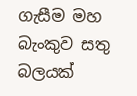ගැසීම මහ බැංකුව සතු බලයක්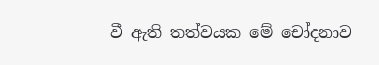වී ඇති තත්වයක මේ චෝදනාව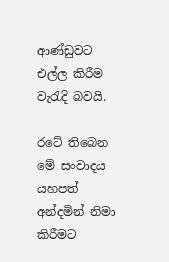ආණ්ඩුවට එල්ල කිරීම වැරැදි බවයි.

රටේ තිබෙන මේ සංවාදය යහපත් අන්දමින් නිමා කිරීමට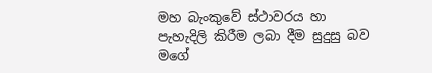මහ බැංකුවේ ස්ථාවරය හා පැහැදිලි කිරීම ලබා දීම සුදුසු බව මගේ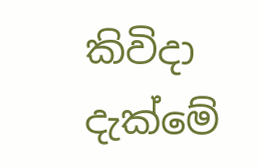කිවිදා දැක්මේ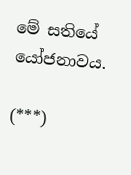මේ සතියේ යෝජනාවය.

(***)